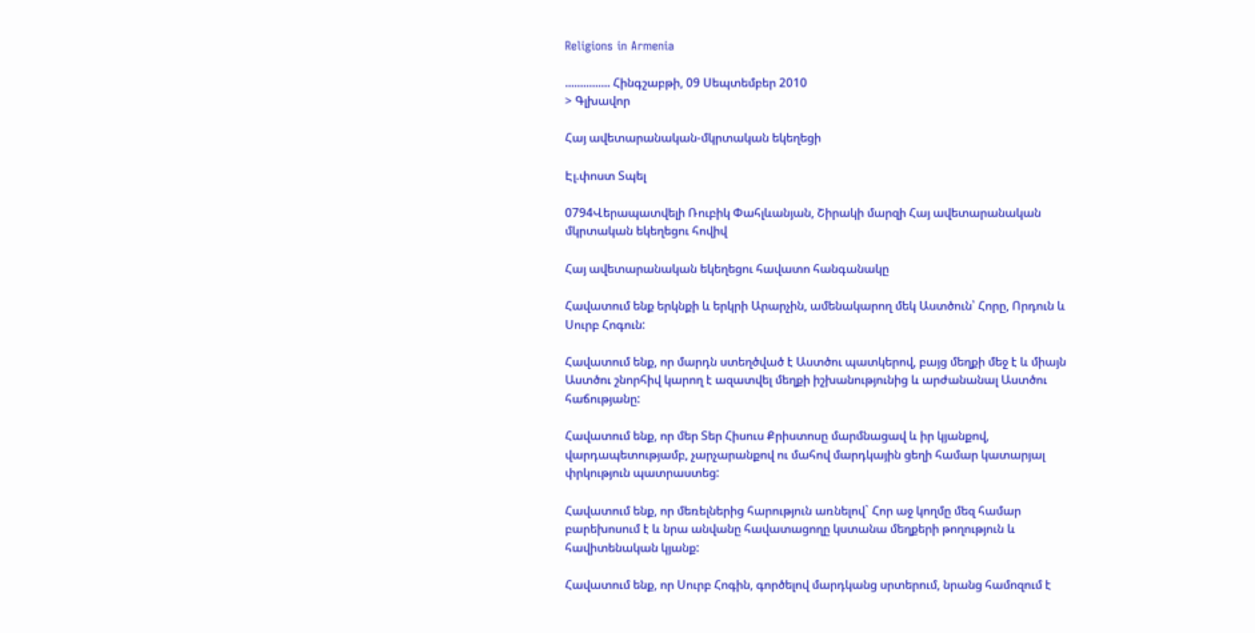Religions in Armenia

............... Հինգշաբթի, 09 Սեպտեմբեր 2010
> Գլխավոր

Հայ ավետարանական-մկրտական եկեղեցի

Էլ.փոստ Տպել

0794Վերապատվելի Ռուբիկ Փահլևանյան, Շիրակի մարզի Հայ ավետարանական մկրտական եկեղեցու հովիվ

Հայ ավետարանական եկեղեցու հավատո հանգանակը

Հավատում ենք երկնքի և երկրի Արարչին, ամենակարող մեկ Աստծուն՝ Հորը, Որդուն և Սուրբ Հոգուն:

Հավատում ենք, որ մարդն ստեղծված է Աստծու պատկերով, բայց մեղքի մեջ է և միայն Աստծու շնորհիվ կարող է ազատվել մեղքի իշխանությունից և արժանանալ Աստծու հաճությանը:

Հավատում ենք, որ մեր Տեր Հիսուս Քրիստոսը մարմնացավ և իր կյանքով, վարդապետությամբ, չարչարանքով ու մահով մարդկային ցեղի համար կատարյալ փրկություն պատրաստեց:

Հավատում ենք, որ մեռելներից հարություն առնելով` Հոր աջ կողմը մեզ համար բարեխոսում է և նրա անվանը հավատացողը կստանա մեղքերի թողություն և հավիտենական կյանք:

Հավատում ենք, որ Սուրբ Հոգին, գործելով մարդկանց սրտերում, նրանց համոզում է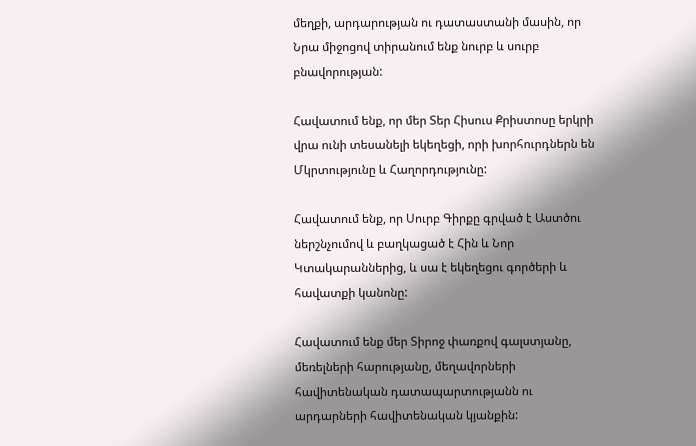մեղքի, արդարության ու դատաստանի մասին, որ Նրա միջոցով տիրանում ենք նուրբ և սուրբ բնավորության:

Հավատում ենք, որ մեր Տեր Հիսուս Քրիստոսը երկրի վրա ունի տեսանելի եկեղեցի, որի խորհուրդներն են Մկրտությունը և Հաղորդությունը:

Հավատում ենք, որ Սուրբ Գիրքը գրված է Աստծու ներշնչումով և բաղկացած է Հին և Նոր Կտակարաններից, և սա է եկեղեցու գործերի և հավատքի կանոնը:

Հավատում ենք մեր Տիրոջ փառքով գալստյանը, մեռելների հարությանը, մեղավորների հավիտենական դատապարտությանն ու արդարների հավիտենական կյանքին: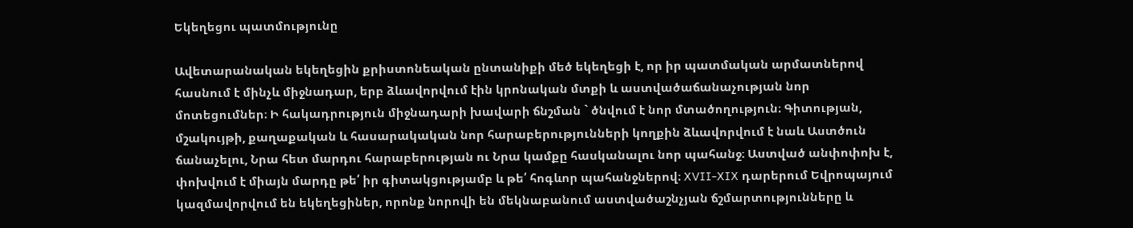Եկեղեցու պատմությունը

Ավետարանական եկեղեցին քրիստոնեական ընտանիքի մեծ եկեղեցի է, որ իր պատմական արմատներով հասնում է մինչև միջնադար, երբ ձևավորվում էին կրոնական մտքի և աստվածաճանաչության նոր մոտեցումներ։ Ի հակադրություն միջնադարի խավարի ճնշման ` ծնվում է նոր մտածողություն։ Գիտության, մշակույթի, քաղաքական և հասարակական նոր հարաբերությունների կողքին ձևավորվում է նաև Աստծուն ճանաչելու, Նրա հետ մարդու հարաբերության ու Նրա կամքը հասկանալու նոր պահանջ։ Աստված անփոփոխ է, փոխվում է միայն մարդը թե՛ իր գիտակցությամբ և թե՛ հոգևոր պահանջներով։ XVII-XIX դարերում Եվրոպայում կազմավորվում են եկեղեցիներ, որոնք նորովի են մեկնաբանում աստվածաշնչյան ճշմարտությունները և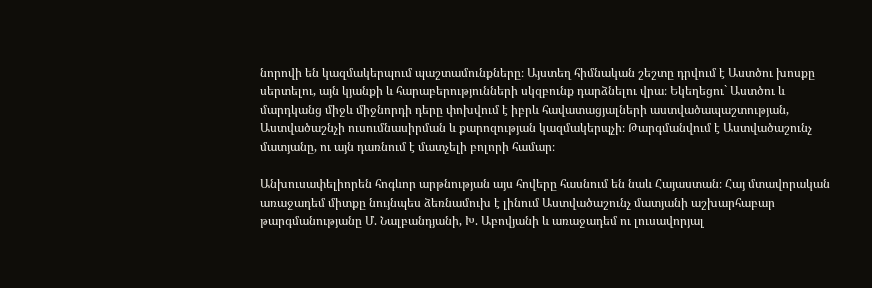նորովի են կազմակերպում պաշտամունքները։ Այստեղ հիմնական շեշտը դրվում է Աստծու խոսքը սերտելու, այն կյանքի և հարաբերությունների սկզբունք դարձնելու վրա։ Եկեղեցու` Աստծու և մարդկանց միջև միջնորդի դերը փոխվում է իբրև հավատացյալների աստվածապաշտության, Աստվածաշնչի ուսումնասիրման և քարոզության կազմակերպչի։ Թարգմանվում է Աստվածաշունչ մատյանը, ու այն դառնում է մատչելի բոլորի համար։

Անխուսափելիորեն հոգևոր արթնության այս հովերը հասնում են նաև Հայաստան։ Հայ մտավորական առաջադեմ միտքը նույնպես ձեռնամուխ է լինում Աստվածաշունչ մատյանի աշխարհաբար թարգմանությանը Մ. Նալբանդյանի, Խ. Աբովյանի և առաջադեմ ու լուսավորյալ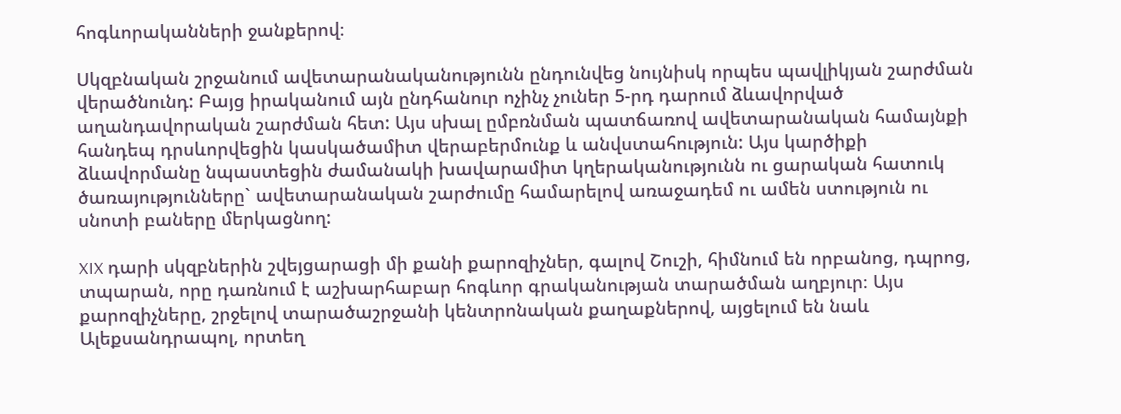հոգևորականների ջանքերով։

Սկզբնական շրջանում ավետարանականությունն ընդունվեց նույնիսկ որպես պավլիկյան շարժման վերածնունդ: Բայց իրականում այն ընդհանուր ոչինչ չուներ 5-րդ դարում ձևավորված աղանդավորական շարժման հետ: Այս սխալ ըմբռնման պատճառով ավետարանական համայնքի հանդեպ դրսևորվեցին կասկածամիտ վերաբերմունք և անվստահություն: Այս կարծիքի ձևավորմանը նպաստեցին ժամանակի խավարամիտ կղերականությունն ու ցարական հատուկ ծառայությունները` ավետարանական շարժումը համարելով առաջադեմ ու ամեն ստություն ու սնոտի բաները մերկացնող:

XIX դարի սկզբներին շվեյցարացի մի քանի քարոզիչներ, գալով Շուշի, հիմնում են որբանոց, դպրոց, տպարան, որը դառնում է աշխարհաբար հոգևոր գրականության տարածման աղբյուր։ Այս քարոզիչները, շրջելով տարածաշրջանի կենտրոնական քաղաքներով, այցելում են նաև Ալեքսանդրապոլ, որտեղ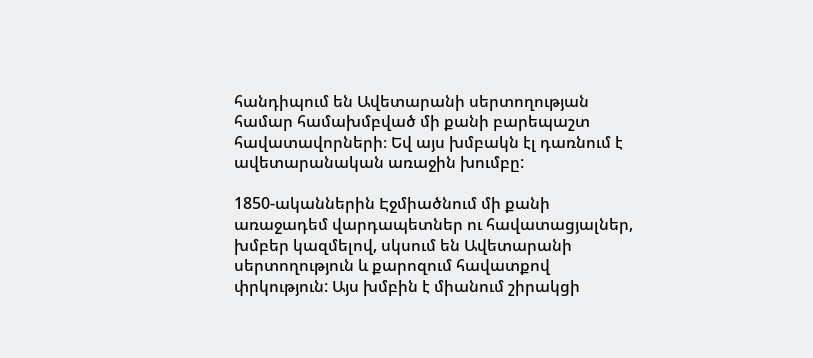հանդիպում են Ավետարանի սերտողության համար համախմբված մի քանի բարեպաշտ հավատավորների։ Եվ այս խմբակն էլ դառնում է ավետարանական առաջին խումբը:

1850-ականներին Էջմիածնում մի քանի առաջադեմ վարդապետներ ու հավատացյալներ, խմբեր կազմելով, սկսում են Ավետարանի սերտողություն և քարոզում հավատքով փրկություն: Այս խմբին է միանում շիրակցի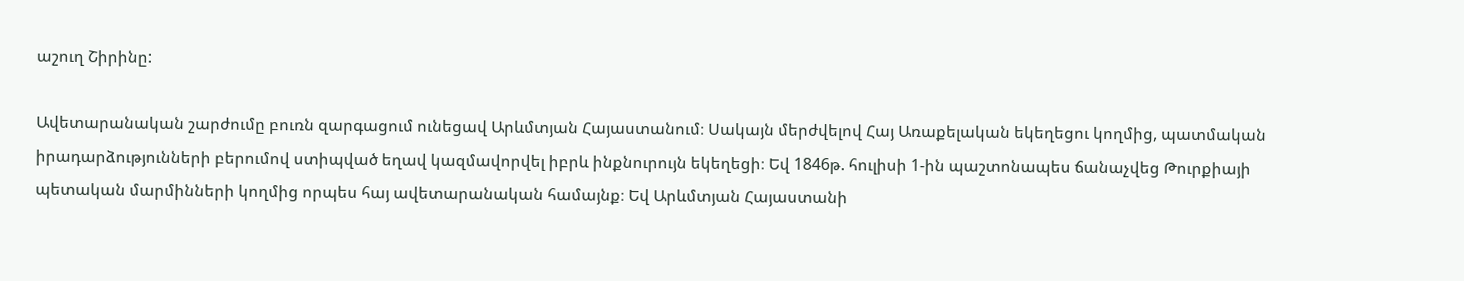աշուղ Շիրինը:

Ավետարանական շարժումը բուռն զարգացում ունեցավ Արևմտյան Հայաստանում։ Սակայն մերժվելով Հայ Առաքելական եկեղեցու կողմից, պատմական իրադարձությունների բերումով ստիպված եղավ կազմավորվել իբրև ինքնուրույն եկեղեցի։ Եվ 1846թ. հուլիսի 1-ին պաշտոնապես ճանաչվեց Թուրքիայի պետական մարմինների կողմից որպես հայ ավետարանական համայնք։ Եվ Արևմտյան Հայաստանի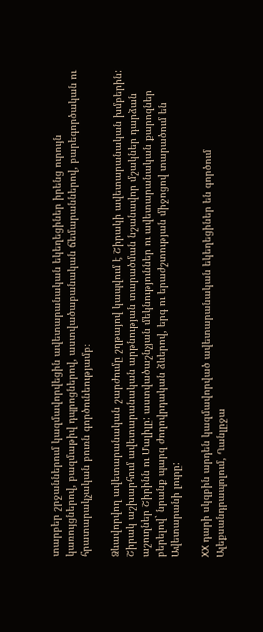տարբեր շրջաններում կազմավորվեցին ավետարանական եկեղեցիներ իրենց ուրույն կառույցներով, բազմաթիվ դպրոցներով, աստվածաբանական ճեմարաններով, բարեգործական ու հրատարակչական բուռն գործունեությամբ։

Ձևավորվող ավետարանական շարժումը շղթայով կապվում է Շիրակի ավետարանական խմբերին: Շիրակ աշխարհում ավետարանական արթնության տարածման նշանավոր մշակներ դարձան աշուղներ Շիրինն ու Մալիլը: աստվածաշնչյան մեկնություններ ու ավետարանական քարոզներ բերելով` նրանք պարզ ժողովրդական ձևերով, երգ ու երաժշտության միջոցով տարածում են Ավետարանի լուրը:

XX դարի սկզբին արդեն կազմավորված ավետարանական եկեղեցիներ են գործում Ալեքսանդրապոլում, Ղանլըջա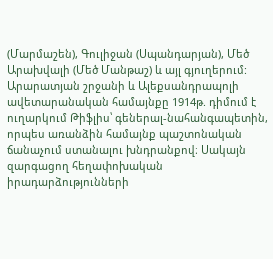(Մարմաշեն), Գուլիջան (Սպանդարյան), Մեծ Արախվալի (Մեծ Մանթաշ) և այլ գյուղերում: Արարատյան շրջանի և Ալեքսանդրապոլի ավետարանական համայնքը 1914թ. դիմում է ուղարկում Թիֆլիս՝ գեներալ-նահանգապետին, որպես առանձին համայնք պաշտոնական ճանաչում ստանալու խնդրանքով։ Սակայն զարգացող հեղափոխական իրադարձությունների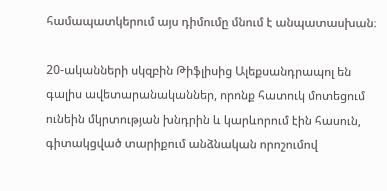համապատկերում այս դիմումը մնում է անպատասխան։

20-ականների սկզբին Թիֆլիսից Ալեքսանդրապոլ են գալիս ավետարանականներ, որոնք հատուկ մոտեցում ունեին մկրտության խնդրին և կարևորում էին հասուն, գիտակցված տարիքում անձնական որոշումով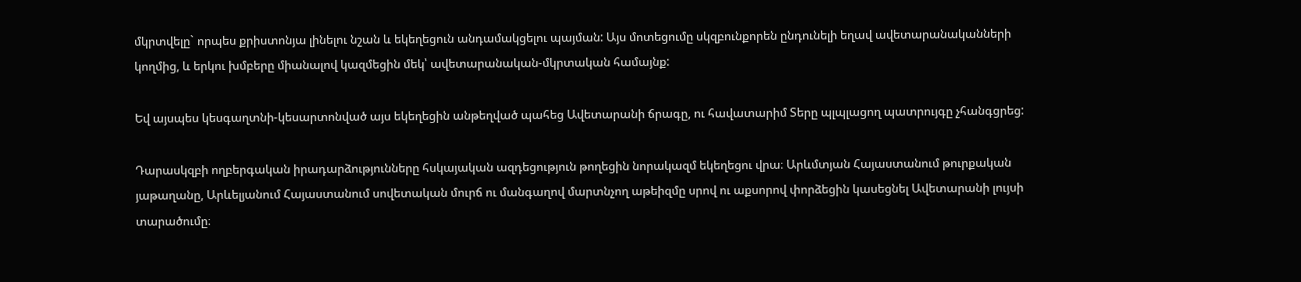մկրտվելը` որպես քրիստոնյա լինելու նշան և եկեղեցուն անդամակցելու պայման: Այս մոտեցումը սկզբունքորեն ընդունելի եղավ ավետարանականների կողմից, և երկու խմբերը միանալով կազմեցին մեկ՝ ավետարանական-մկրտական համայնք:

Եվ այսպես կեսգաղտնի-կեսարտոնված այս եկեղեցին անթեղված պահեց Ավետարանի ճրագը, ու հավատարիմ Տերը պլպլացող պատրույգը չհանգցրեց:

Դարասկզբի ողբերգական իրադարձությունները հսկայական ազդեցություն թողեցին նորակազմ եկեղեցու վրա։ Արևմտյան Հայաստանում թուրքական յաթաղանը, Արևելյանում Հայաստանում սովետական մուրճ ու մանգաղով մարտնչող աթեիզմը սրով ու աքսորով փորձեցին կասեցնել Ավետարանի լույսի տարածումը։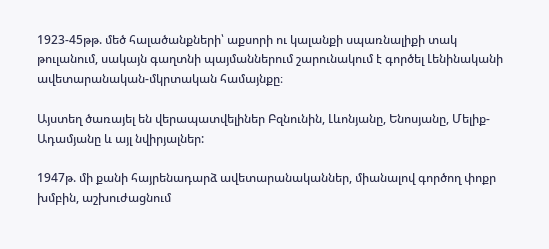1923-45թթ. մեծ հալածանքների՝ աքսորի ու կալանքի սպառնալիքի տակ թուլանում, սակայն գաղտնի պայմաններում շարունակում է գործել Լենինականի ավետարանական-մկրտական համայնքը։

Այստեղ ծառայել են վերապատվելիներ Բզնունին, Լևոնյանը, Ենոսյանը, Մելիք-Ադամյանը և այլ նվիրյալներ:

1947թ. մի քանի հայրենադարձ ավետարանականներ, միանալով գործող փոքր խմբին, աշխուժացնում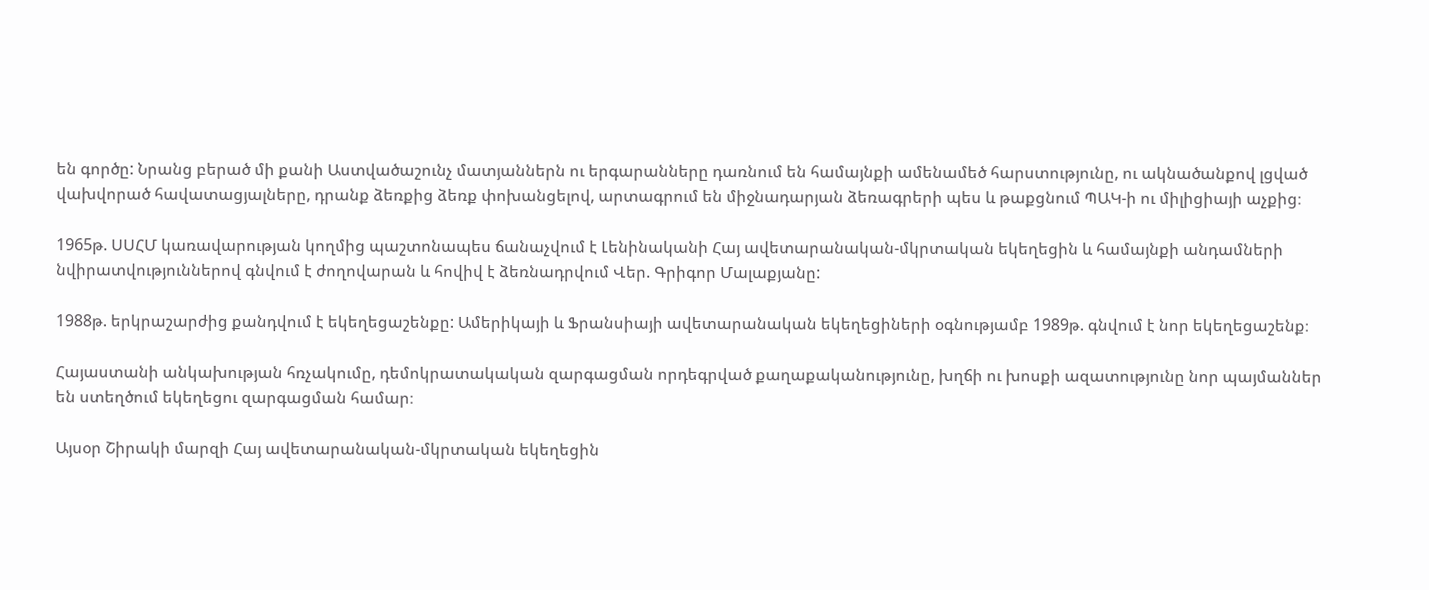են գործը: Նրանց բերած մի քանի Աստվածաշունչ մատյաններն ու երգարանները դառնում են համայնքի ամենամեծ հարստությունը, ու ակնածանքով լցված վախվորած հավատացյալները, դրանք ձեռքից ձեռք փոխանցելով, արտագրում են միջնադարյան ձեռագրերի պես և թաքցնում ՊԱԿ-ի ու միլիցիայի աչքից։

1965թ. ՍՍՀՄ կառավարության կողմից պաշտոնապես ճանաչվում է Լենինականի Հայ ավետարանական-մկրտական եկեղեցին և համայնքի անդամների նվիրատվություններով գնվում է ժողովարան և հովիվ է ձեռնադրվում Վեր. Գրիգոր Մալաքյանը:

1988թ. երկրաշարժից քանդվում է եկեղեցաշենքը: Ամերիկայի և Ֆրանսիայի ավետարանական եկեղեցիների օգնությամբ 1989թ. գնվում է նոր եկեղեցաշենք։

Հայաստանի անկախության հռչակումը, դեմոկրատակական զարգացման որդեգրված քաղաքականությունը, խղճի ու խոսքի ազատությունը նոր պայմաններ են ստեղծում եկեղեցու զարգացման համար։

Այսօր Շիրակի մարզի Հայ ավետարանական-մկրտական եկեղեցին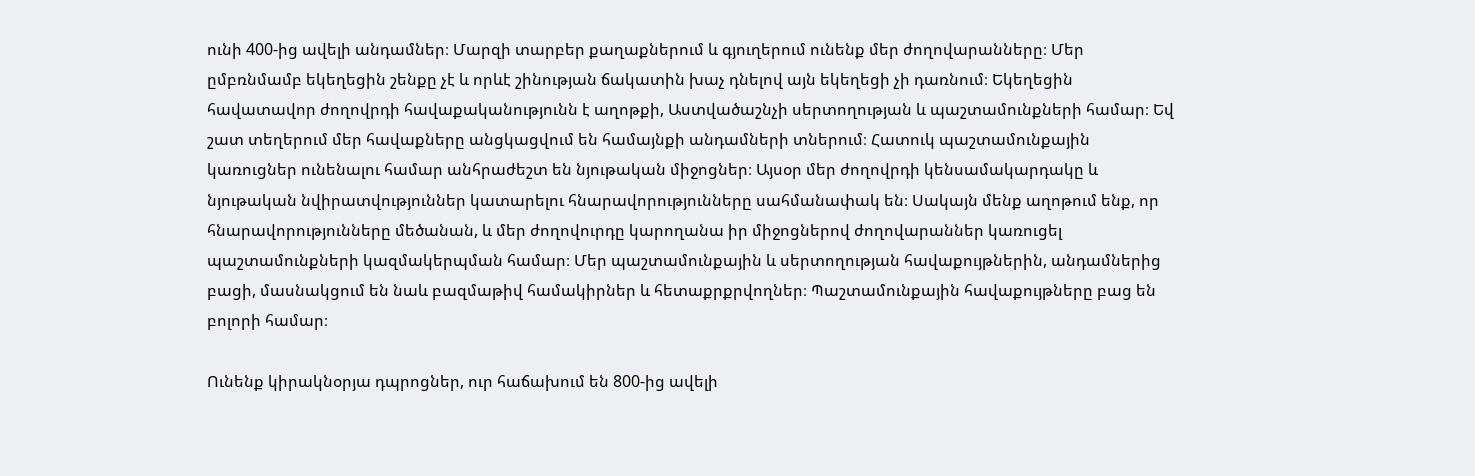ունի 400-ից ավելի անդամներ։ Մարզի տարբեր քաղաքներում և գյուղերում ունենք մեր ժողովարանները։ Մեր ըմբռնմամբ եկեղեցին շենքը չէ և որևէ շինության ճակատին խաչ դնելով այն եկեղեցի չի դառնում։ Եկեղեցին հավատավոր ժողովրդի հավաքականությունն է աղոթքի, Աստվածաշնչի սերտողության և պաշտամունքների համար։ Եվ շատ տեղերում մեր հավաքները անցկացվում են համայնքի անդամների տներում։ Հատուկ պաշտամունքային կառուցներ ունենալու համար անհրաժեշտ են նյութական միջոցներ։ Այսօր մեր ժողովրդի կենսամակարդակը և նյութական նվիրատվություններ կատարելու հնարավորությունները սահմանափակ են։ Սակայն մենք աղոթում ենք, որ հնարավորությունները մեծանան, և մեր ժողովուրդը կարողանա իր միջոցներով ժողովարաններ կառուցել պաշտամունքների կազմակերպման համար։ Մեր պաշտամունքային և սերտողության հավաքույթներին, անդամներից բացի, մասնակցում են նաև բազմաթիվ համակիրներ և հետաքրքրվողներ։ Պաշտամունքային հավաքույթները բաց են բոլորի համար։

Ունենք կիրակնօրյա դպրոցներ, ուր հաճախում են 800-ից ավելի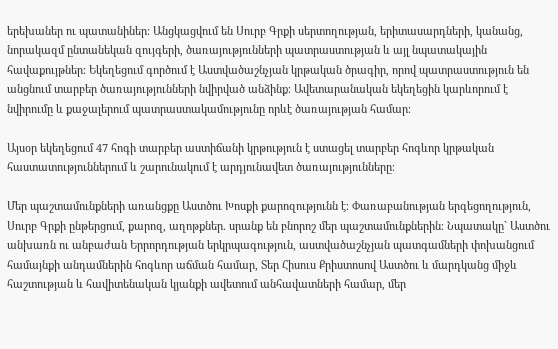երեխաներ ու պատանիներ։ Անցկացվում են Սուրբ Գրքի սերտողության, երիտասարդների, կանանց, նորակազմ ընտանեկան զույգերի, ծառայությունների պատրաստության և այլ նպատակային հավաքույթներ։ Եկեղեցում գործում է Աստվածաշնչյան կրթական ծրագիր, որով պատրաստություն են անցնում տարբեր ծառայությունների նվիրված անձինք։ Ավետարանական եկեղեցին կարևորում է նվիրումը և քաջալերում պատրաստակամությունը որևէ ծառայության համար։

Այսօր եկեղեցում 47 հոգի տարբեր աստիճանի կրթություն է ստացել տարբեր հոգևոր կրթական հաստատություններում և շարունակում է արդյունավետ ծառայությունները։

Մեր պաշտամունքների առանցքը Աստծու Խոսքի քարոզությունն է։ Փառաբանության երգեցողություն, Սուրբ Գրքի ընթերցում, քարոզ, աղոթքներ. սրանք են բնորոշ մեր պաշտամունքներին։ Նպատակը` Աստծու անխառն ու անբաժան Երրորդության երկրպագություն, աստվածաշնչյան պատգամների փոխանցում համայնքի անդամներին հոգևոր աճման համար, Տեր Հիսուս Քրիստոսով Աստծու և մարդկանց միջև հաշտության և հավիտենական կյանքի ավետում անհավատների համար, մեր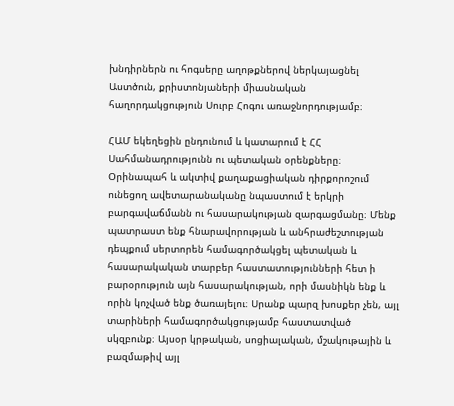խնդիրներն ու հոգսերը աղոթքներով ներկայացնել Աստծուն, քրիստոնյաների միասնական հաղորդակցություն Սուրբ Հոգու առաջնորդությամբ։

ՀԱՄ եկեղեցին ընդունում և կատարում է ՀՀ Սահմանադրությունն ու պետական օրենքները։ Օրինապահ և ակտիվ քաղաքացիական դիրքորոշում ունեցող ավետարանականը նպաստում է երկրի բարգավաճմանն ու հասարակության զարգացմանը։ Մենք պատրաստ ենք հնարավորության և անհրաժեշտության դեպքում սերտորեն համագործակցել պետական և հասարակական տարբեր հաստատությունների հետ ի բարօրություն այն հասարակության, որի մասնիկն ենք և որին կոչված ենք ծառայելու։ Սրանք պարզ խոսքեր չեն, այլ տարիների համագործակցությամբ հաստատված սկզբունք։ Այսօր կրթական, սոցիալական, մշակութային և բազմաթիվ այլ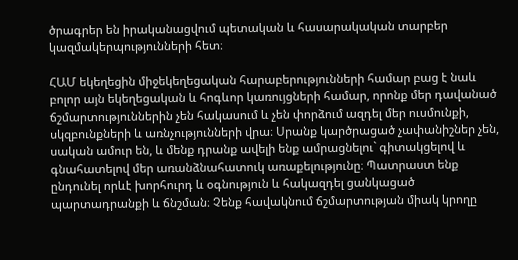ծրագրեր են իրականացվում պետական և հասարակական տարբեր կազմակերպությունների հետ։

ՀԱՄ եկեղեցին միջեկեղեցական հարաբերությունների համար բաց է նաև բոլոր այն եկեղեցական և հոգևոր կառույցների համար, որոնք մեր դավանած ճշմարտություններին չեն հակասում և չեն փորձում ազդել մեր ուսմունքի, սկզբունքների և առնչությունների վրա։ Սրանք կարծրացած չափանիշներ չեն, սական ամուր են, և մենք դրանք ավելի ենք ամրացնելու` գիտակցելով և գնահատելով մեր առանձնահատուկ առաքելությունը։ Պատրաստ ենք ընդունել որևէ խորհուրդ և օգնություն և հակազդել ցանկացած պարտադրանքի և ճնշման։ Չենք հավակնում ճշմարտության միակ կրողը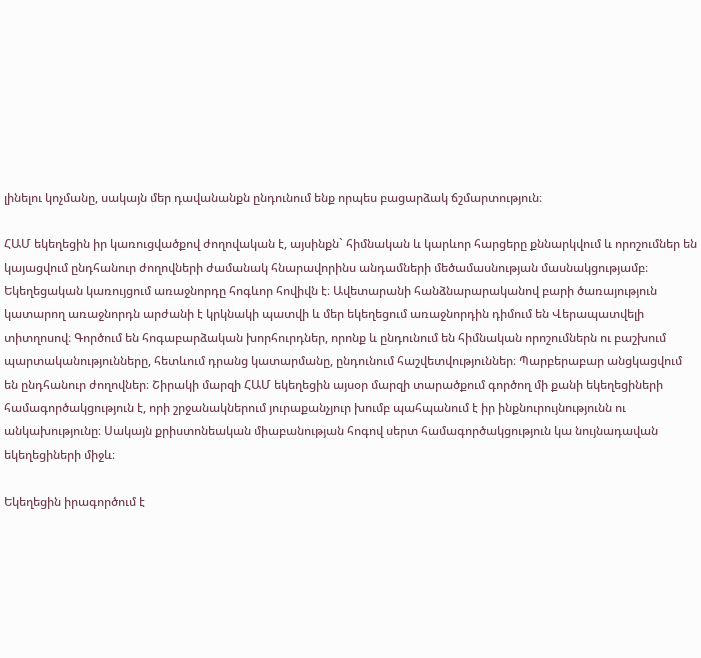լինելու կոչմանը, սակայն մեր դավանանքն ընդունում ենք որպես բացարձակ ճշմարտություն։

ՀԱՄ եկեղեցին իր կառուցվածքով ժողովական է, այսինքն` հիմնական և կարևոր հարցերը քննարկվում և որոշումներ են կայացվում ընդհանուր ժողովների ժամանակ հնարավորինս անդամների մեծամասնության մասնակցությամբ։ Եկեղեցական կառույցում առաջնորդը հոգևոր հովիվն է։ Ավետարանի հանձնարարականով բարի ծառայություն կատարող առաջնորդն արժանի է կրկնակի պատվի և մեր եկեղեցում առաջնորդին դիմում են Վերապատվելի տիտղոսով։ Գործում են հոգաբարձական խորհուրդներ, որոնք և ընդունում են հիմնական որոշումներն ու բաշխում պարտականությունները, հետևում դրանց կատարմանը, ընդունում հաշվետվություններ։ Պարբերաբար անցկացվում են ընդհանուր ժողովներ։ Շիրակի մարզի ՀԱՄ եկեղեցին այսօր մարզի տարածքում գործող մի քանի եկեղեցիների համագործակցություն է, որի շրջանակներում յուրաքանչյուր խումբ պահպանում է իր ինքնուրույնությունն ու անկախությունը։ Սակայն քրիստոնեական միաբանության հոգով սերտ համագործակցություն կա նույնադավան եկեղեցիների միջև։

Եկեղեցին իրագործում է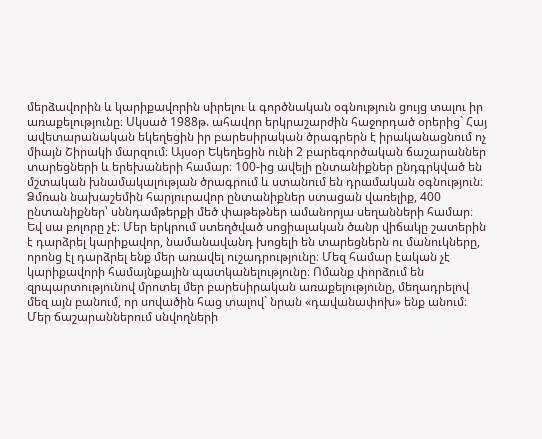մերձավորին և կարիքավորին սիրելու և գործնական օգնություն ցույց տալու իր առաքելությունը։ Սկսած 1988թ. ահավոր երկրաշարժին հաջորդած օրերից` Հայ ավետարանական եկեղեցին իր բարեսիրական ծրագրերն է իրականացնում ոչ միայն Շիրակի մարզում։ Այսօր Եկեղեցին ունի 2 բարեգործական ճաշարաններ տարեցների և երեխաների համար։ 100-ից ավելի ընտանիքներ ընդգրկված են մշտական խնամակալության ծրագրում և ստանում են դրամական օգնություն։ Ձմռան նախաշեմին հարյուրավոր ընտանիքներ ստացան վառելիք, 400 ընտանիքներ՝ սննդամթերքի մեծ փաթեթներ ամանորյա սեղանների համար։ Եվ սա բոլորը չէ։ Մեր երկրում ստեղծված սոցիալական ծանր վիճակը շատերին է դարձրել կարիքավոր, նամանավանդ խոցելի են տարեցներն ու մանուկները, որոնց էլ դարձրել ենք մեր առավել ուշադրությունը։ Մեզ համար էական չէ կարիքավորի համայնքային պատկանելությունը։ Ոմանք փորձում են զրպարտությունով մրոտել մեր բարեսիրական առաքելությունը, մեղադրելով մեզ այն բանում, որ սովածին հաց տալով` նրան «դավանափոխ» ենք անում։ Մեր ճաշարաններում սնվողների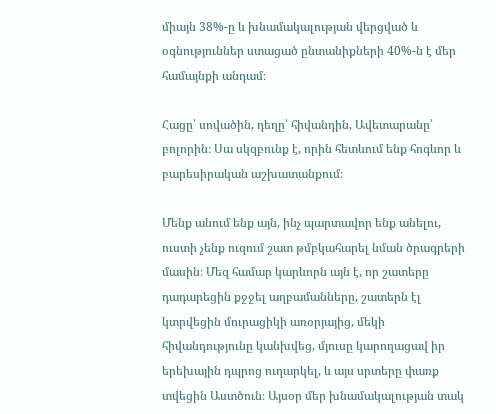միայն 38%-ը և խնամակալության վերցված և օգնություններ ստացած ընտանիքների 40%-ն է մեր համայնքի անդամ։

Հացը՝ սովածին, դեղը՝ հիվանդին, Ավետարանը՝ բոլորին։ Սա սկզբունք է, որին հետևում ենք հոգևոր և բարեսիրական աշխատանքում։

Մենք անում ենք այն, ինչ պարտավոր ենք անելու, ուստի չենք ուզում շատ թմբկահարել նման ծրագրերի մասին։ Մեզ համար կարևորն այն է, որ շատերը դադարեցին քջջել աղբամանները, շատերն էլ կտրվեցին մուրացիկի առօրյայից, մեկի հիվանդությունը կանխվեց, մյուսը կարողացավ իր երեխային դպրոց ուղարկել, և այս սրտերը փառք տվեցին Աստծուն։ Այսօր մեր խնամակալության տակ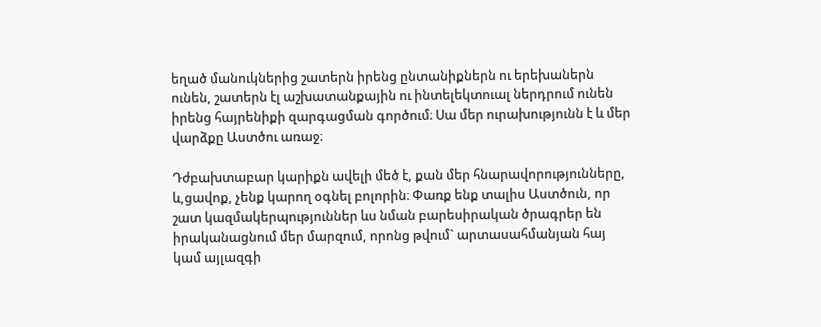եղած մանուկներից շատերն իրենց ընտանիքներն ու երեխաներն ունեն, շատերն էլ աշխատանքային ու ինտելեկտուալ ներդրում ունեն իրենց հայրենիքի զարգացման գործում։ Սա մեր ուրախությունն է և մեր վարձքը Աստծու առաջ։

Դժբախտաբար կարիքն ավելի մեծ է, քան մեր հնարավորությունները, և,ցավոք, չենք կարող օգնել բոլորին։ Փառք ենք տալիս Աստծուն, որ շատ կազմակերպություններ ևս նման բարեսիրական ծրագրեր են իրականացնում մեր մարզում, որոնց թվում` արտասահմանյան հայ կամ այլազգի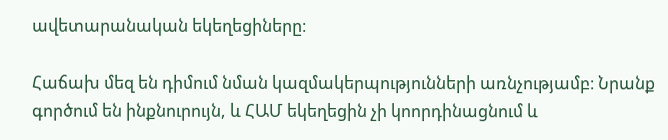ավետարանական եկեղեցիները։

Հաճախ մեզ են դիմում նման կազմակերպությունների առնչությամբ։ Նրանք գործում են ինքնուրույն, և ՀԱՄ եկեղեցին չի կոորդինացնում և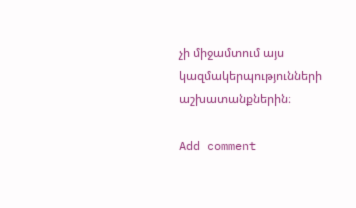չի միջամտում այս կազմակերպությունների աշխատանքներին։

Add comment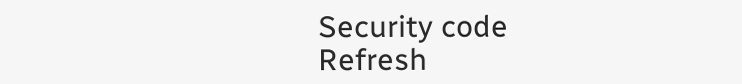Security code
Refresh